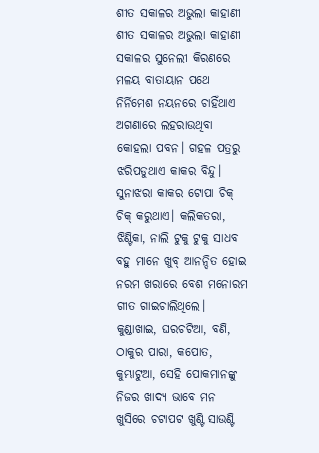ଶୀତ ସକାଳର ଅଭୁଲା କାହାଣୀ
ଶୀତ ସକାଳର ଅଭୁଲା କାହାଣୀ
ସକାଳର ସୁନେଲୀ କିରଣରେ ମଳୟ ବାତାୟାନ ପଥେ ନିର୍ନିମେଶ ନୟନରେ ଚାହିଁଥାଏ ଅଗଣାରେ ଲହରାଉଥିବା କୋହଲା ପବନ। ଗହଳ ପତ୍ରରୁ ଝରିପଡୁଥାଏ କାକର ବିନ୍ଦୁ। ସୁନାଝରା କାକର ଟୋପା ଚିକ୍ ଚିକ୍ କରୁଥାଏ। କଲିକତରା, ଝିଣ୍ଟିକା, ନାଲି ଟୁକୁ ଟୁକୁ ସାଧବ ବହୁ ମାନେ ଖୁବ୍ ଆନନ୍ଦିତ ହୋଇ ନରମ ଖରାରେ ବେଶ ମନୋରମ ଗୀତ ଗାଇଚାଲିଥିଲେ। କୁଣ୍ଡାଖାଇ, ଘରଚଟିଆ, ବଣି, ଠାକୁର ପାରା, କପୋତ, କୁମ୍ଭାଟୁଆ, ସେହି ପୋକମାନଙ୍କୁ ନିଜର ଖାଦ୍ଯ ଭାବେ ମନ ଖୁସିରେ ଚଟାପଟ ଖୁଣ୍ଟି ସାଉଣ୍ଟି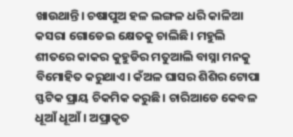ଖାଉଥାନ୍ତି। ଚଷାପୁଅ ହଳ ଲଙ୍ଗଳ ଧରି କାଳିଆ କସରା ଗୋଡେଇ କ୍ଷେତକୁ ଚାଲିଛି। ମହୁଲି ଶୀତରେ କାକର କୁହୁଡିର ମତୁଆଲି ବାସ୍ନା ମନକୁ ବିମୋହିତ କରୁଥାଏ। କଁଅଳ ଘାସର ଶିଶିର ଟୋପା ସ୍ଫଟିକ ପ୍ରାୟ ଚିକମିକ କରୁଛି। ଚାରିଆଡେ କେବଳ ଧୂଆଁ ଧୂଆଁ। ଅପ୍ରାକୃତ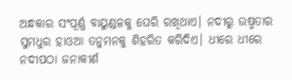ଅନ୍ଧକାର ସଂପୂର୍ଣ୍ଣ ବାୟୁଣ୍ଡଳକୁ ଘେରି ରଖିଥାଏ। ନଦୀରୁ ଉଷ୍ମତାର ସୁମଧୁର ହାଓଆ ତନୁମନକୁ ଶିହରିତ କରିଦିଏ। ଧୀରେ ଧୀରେ ନଦୀପଠା ଜନାକୀର୍ଣ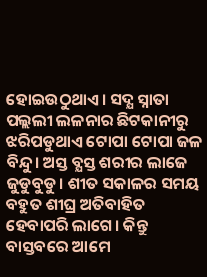ହୋଇଉଠୁଥାଏ। ସଦ୍ଯ ସ୍ନାତା ପଲ୍ଲଲୀ ଲଳନାର ଛିଟକାନୀରୁ ଝରିପଡୁଥାଏ ଟୋପା ଟୋପା ଜଳ ବିନ୍ଦୁ। ଅସ୍ତ ବ୍ଯସ୍ତ ଶରୀର ଲାଜେ ଜୁଡୁବୁଡୁ। ଶୀତ ସକାଳର ସମୟ ବହୁତ ଶୀଘ୍ର ଅତିବାହିତ ହେବାପରି ଲାଗେ। କିନ୍ତୁ ବାସ୍ତବରେ ଆମେ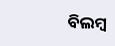ବିଲମ୍ବ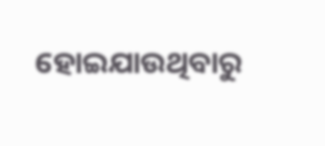ହୋଇଯାଉଥିବାରୁ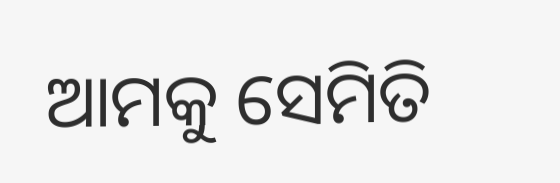ଆମକୁ ସେମିତି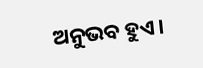ଅନୁଭବ ହୁଏ।